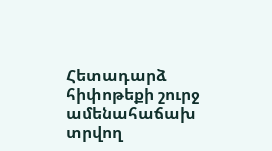Հետադարձ հիփոթեքի շուրջ ամենահաճախ տրվող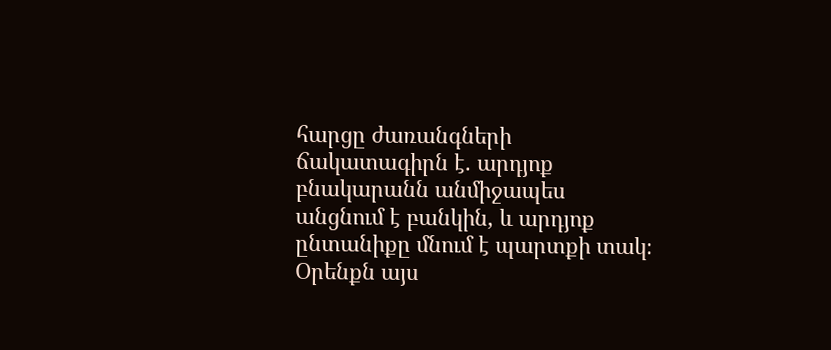հարցը ժառանգների ճակատագիրն է. արդյոք բնակարանն անմիջապես անցնում է բանկին, և արդյոք ընտանիքը մնում է պարտքի տակ։ Օրենքն այս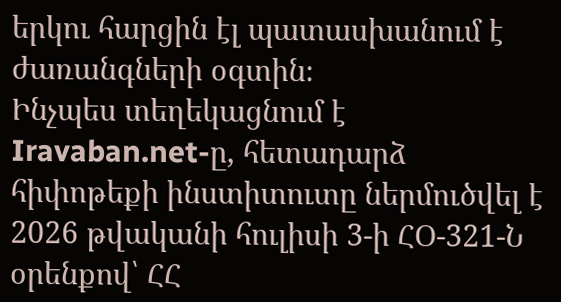երկու հարցին էլ պատասխանում է ժառանգների օգտին։
Ինչպես տեղեկացնում է Iravaban.net-ը, հետադարձ հիփոթեքի ինստիտուտը ներմուծվել է 2026 թվականի հուլիսի 3-ի ՀՕ-321-Ն օրենքով՝ ՀՀ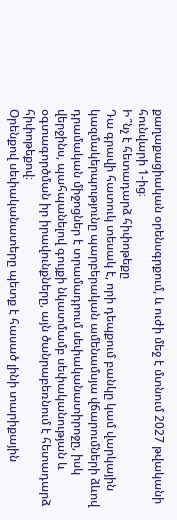քաղաքացիական օրենսգրքում, և ուժի մեջ է մտնում 2027 թվականի հունվարի 1-ից։
Ի՞նչ է հետադարձ հիփոթեքը
Դա գրավի հատուկ տեսակ է, որի դեպքում բանկը կամ վարկային կազմակերպությունը պարբերական ամենամսյա վճարումների ձևով դրամական միջոցներ է տրամադրում սեփականատիրոջը, իսկ վերջինս, պահպանելով գույքի նկատմամբ սեփականության և օգտագործման իր իրավունքները, այն ծանրաբեռնում է հետադարձ հիփոթեքով։
Օրենքով սեփականատերը պետք է հասած լինի տարիքային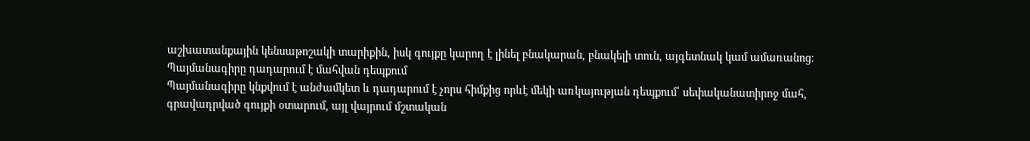աշխատանքային կենսաթոշակի տարիքին, իսկ գույքը կարող է լինել բնակարան, բնակելի տուն, այգետնակ կամ ամառանոց։
Պայմանագիրը դադարում է մահվան դեպքում
Պայմանագիրը կնքվում է անժամկետ և դադարում է չորս հիմքից որևէ մեկի առկայության դեպքում՝ սեփականատիրոջ մահ, գրավադրված գույքի օտարում, այլ վայրում մշտական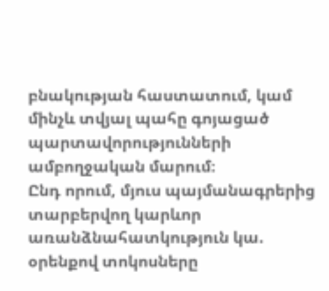բնակության հաստատում, կամ մինչև տվյալ պահը գոյացած պարտավորությունների ամբողջական մարում։
Ընդ որում, մյուս պայմանագրերից տարբերվող կարևոր առանձնահատկություն կա. օրենքով տոկոսները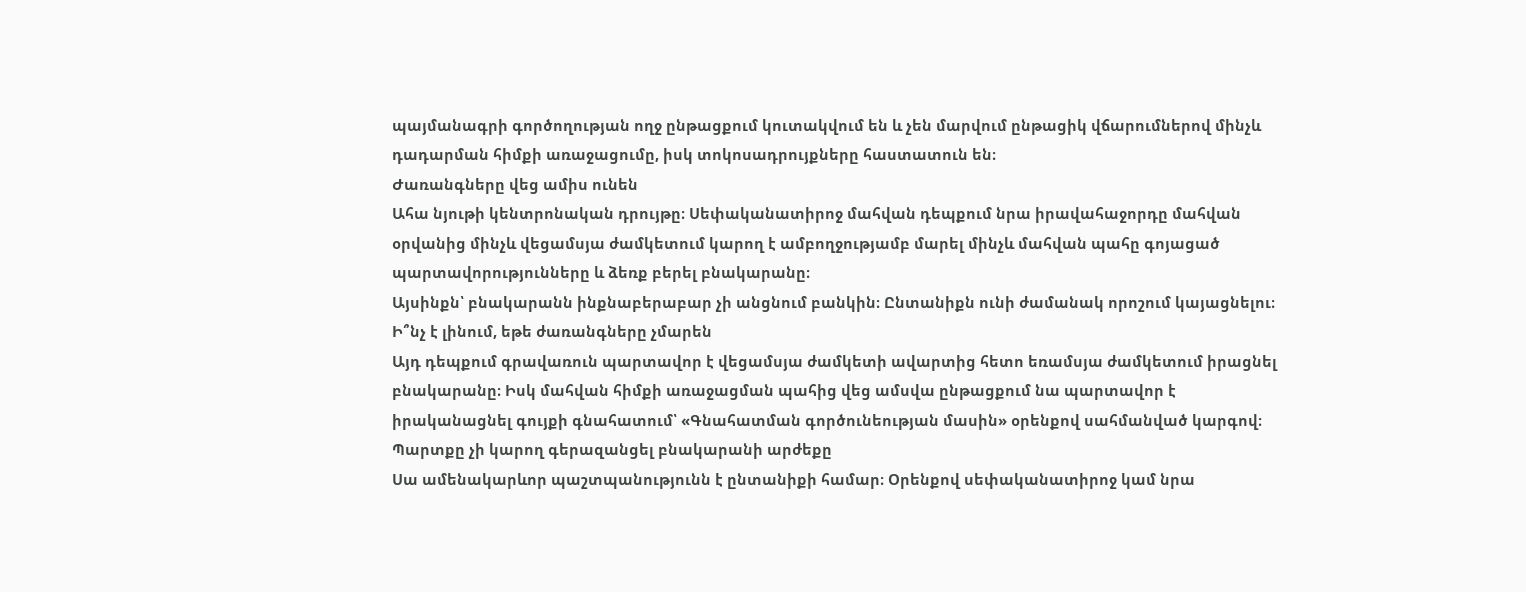պայմանագրի գործողության ողջ ընթացքում կուտակվում են և չեն մարվում ընթացիկ վճարումներով մինչև դադարման հիմքի առաջացումը, իսկ տոկոսադրույքները հաստատուն են։
Ժառանգները վեց ամիս ունեն
Ահա նյութի կենտրոնական դրույթը։ Սեփականատիրոջ մահվան դեպքում նրա իրավահաջորդը մահվան օրվանից մինչև վեցամսյա ժամկետում կարող է ամբողջությամբ մարել մինչև մահվան պահը գոյացած պարտավորությունները և ձեռք բերել բնակարանը։
Այսինքն՝ բնակարանն ինքնաբերաբար չի անցնում բանկին։ Ընտանիքն ունի ժամանակ որոշում կայացնելու։
Ի՞նչ է լինում, եթե ժառանգները չմարեն
Այդ դեպքում գրավառուն պարտավոր է վեցամսյա ժամկետի ավարտից հետո եռամսյա ժամկետում իրացնել բնակարանը։ Իսկ մահվան հիմքի առաջացման պահից վեց ամսվա ընթացքում նա պարտավոր է իրականացնել գույքի գնահատում՝ «Գնահատման գործունեության մասին» օրենքով սահմանված կարգով։
Պարտքը չի կարող գերազանցել բնակարանի արժեքը
Սա ամենակարևոր պաշտպանությունն է ընտանիքի համար։ Օրենքով սեփականատիրոջ կամ նրա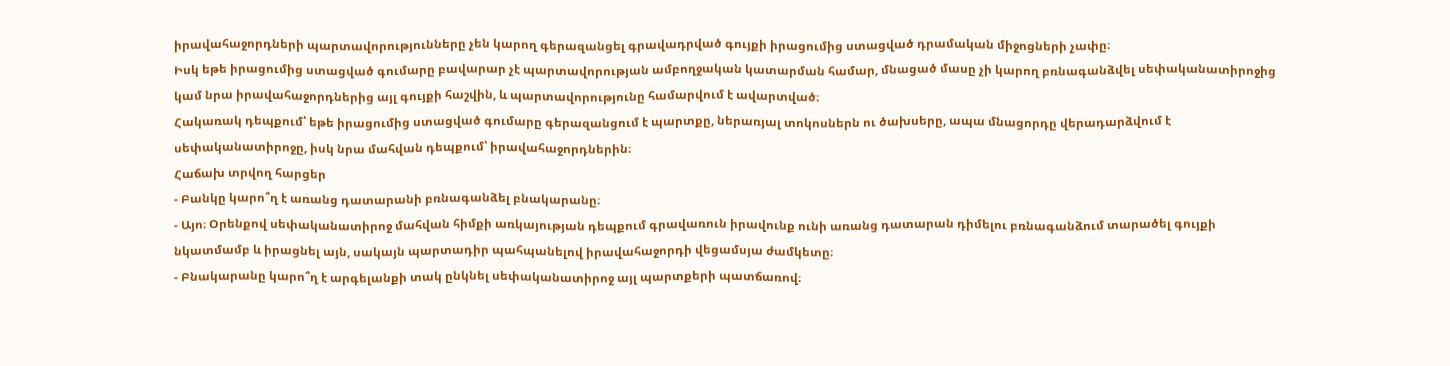իրավահաջորդների պարտավորությունները չեն կարող գերազանցել գրավադրված գույքի իրացումից ստացված դրամական միջոցների չափը։
Իսկ եթե իրացումից ստացված գումարը բավարար չէ պարտավորության ամբողջական կատարման համար, մնացած մասը չի կարող բռնագանձվել սեփականատիրոջից կամ նրա իրավահաջորդներից այլ գույքի հաշվին, և պարտավորությունը համարվում է ավարտված։
Հակառակ դեպքում՝ եթե իրացումից ստացված գումարը գերազանցում է պարտքը, ներառյալ տոկոսներն ու ծախսերը, ապա մնացորդը վերադարձվում է սեփականատիրոջը, իսկ նրա մահվան դեպքում՝ իրավահաջորդներին։
Հաճախ տրվող հարցեր
- Բանկը կարո՞ղ է առանց դատարանի բռնագանձել բնակարանը։
- Այո։ Օրենքով սեփականատիրոջ մահվան հիմքի առկայության դեպքում գրավառուն իրավունք ունի առանց դատարան դիմելու բռնագանձում տարածել գույքի նկատմամբ և իրացնել այն, սակայն պարտադիր պահպանելով իրավահաջորդի վեցամսյա ժամկետը։
- Բնակարանը կարո՞ղ է արգելանքի տակ ընկնել սեփականատիրոջ այլ պարտքերի պատճառով։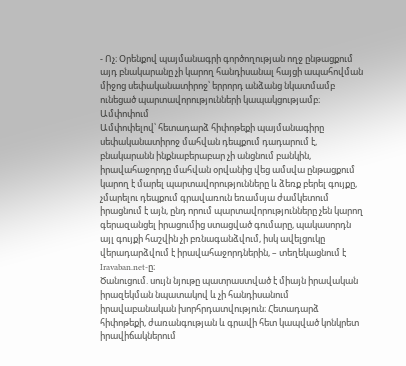- Ոչ։ Օրենքով պայմանագրի գործողության ողջ ընթացքում այդ բնակարանը չի կարող հանդիսանալ հայցի ապահովման միջոց սեփականատիրոջ՝ երրորդ անձանց նկատմամբ ունեցած պարտավորությունների կապակցությամբ։
Ամփոփում
Ամփոփելով՝ հետադարձ հիփոթեքի պայմանագիրը սեփականատիրոջ մահվան դեպքում դադարում է, բնակարանն ինքնաբերաբար չի անցնում բանկին, իրավահաջորդը մահվան օրվանից վեց ամսվա ընթացքում կարող է մարել պարտավորությունները և ձեռք բերել գույքը, չմարելու դեպքում գրավառուն եռամսյա ժամկետում իրացնում է այն, ընդ որում պարտավորությունները չեն կարող գերազանցել իրացումից ստացված գումարը, պակասորդն այլ գույքի հաշվին չի բռնագանձվում, իսկ ավելցուկը վերադարձվում է իրավահաջորդներին, – տեղեկացնում է Iravaban.net-ը։
Ծանուցում. սույն նյութը պատրաստված է միայն իրավական իրազեկման նպատակով և չի հանդիսանում իրավաբանական խորհրդատվություն։ Հետադարձ հիփոթեքի, ժառանգության և գրավի հետ կապված կոնկրետ իրավիճակներում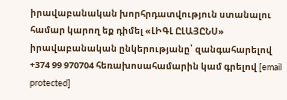իրավաբանական խորհրդատվություն ստանալու համար կարող եք դիմել «ԼԻԳԼ ԸԼԱՅԸՆՍ» իրավաբանական ընկերությանը՝ զանգահարելով +374 99 970704 հեռախոսահամարին կամ գրելով [email protected]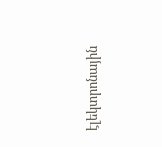էլեկտրոնային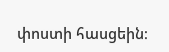փոստի հասցեին։